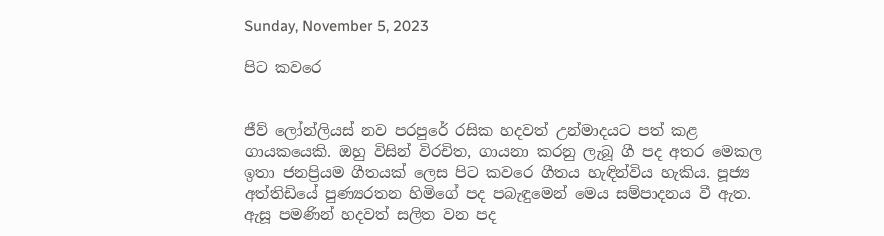Sunday, November 5, 2023

පිට කවරෙ


ජීව් ලෝන්ලියස් නව පරපුරේ රසික හදවත් උන්මාදයට පත් කළ ගායකයෙකි. ඔහු විසින් විරචිත, ගායනා කරනු ලැබූ ගී පද අතර මෙකල ඉතා ජනප්‍රියම ගීතයක් ලෙස පිට කවරෙ ගීතය හැඳින්විය හැකිය. පූජ්‍ය අත්තිඩියේ පුණ්‍යරතන හිමිගේ පද පබැඳුමෙන් මෙය සම්පාදනය වී ඇත. ඇසූ පමණින් හදවත් සලිත වන පද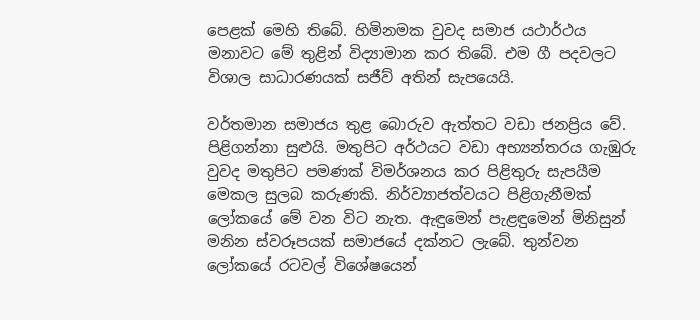පෙළක් මෙහි තිබේ. හිමිනමක වුවද සමාජ යථාර්ථය මනාවට මේ තුළින් විද්‍යාමාන කර තිබේ. එම ගී පදවලට විශාල සාධාරණයක් සජීව් අතින් සැපයෙයි.

වර්තමාන සමාජය තුළ බොරුව ඇත්තට වඩා ජනප්‍රිය වේ. පිළිගන්නා සුළුයි. මතුපිට අර්ථයට වඩා අභ්‍යන්තරය ගැඹුරු වුවද මතුපිට පමණක් විමර්ශනය කර පිළිතුරු සැපයීම මෙකල සුලබ කරුණකි. නිර්ව්‍යාජත්වයට පිළිගැනීමක් ලෝකයේ මේ වන විට නැත. ඇඳුමෙන් පැළඳුමෙන් මිනිසුන් මනින ස්වරූපයක් සමාජයේ දක්නට ලැබේ. තුන්වන ලෝකයේ රටවල් විශේෂයෙන්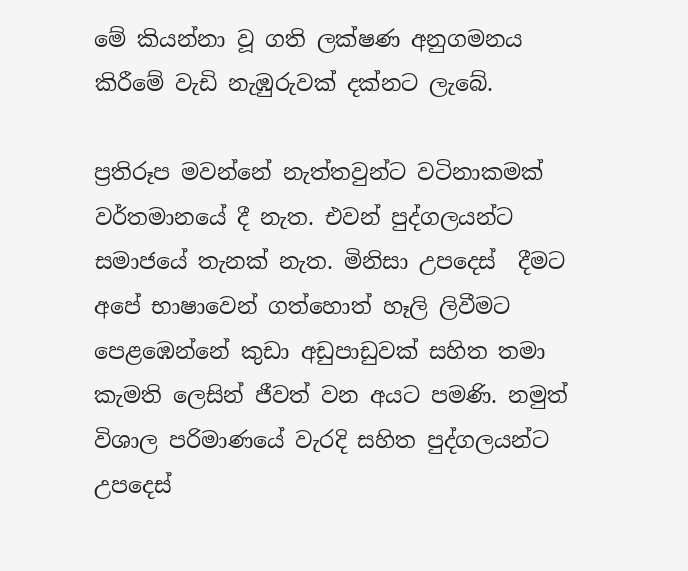මේ කියන්නා වූ ගති ලක්ෂණ අනුගමනය කිරීමේ වැඩි නැඹුරුවක් දක්නට ලැබේ.

ප්‍රතිරූප මවන්නේ නැත්තවුන්ට වටිනාකමක් වර්තමානයේ දී නැත. එවන් පුද්ගලයන්ට සමාජයේ තැනක් නැත. මිනිසා උපදෙස්  දීමට අපේ භාෂාවෙන් ගත්හොත් හෑලි ලිවීමට පෙළඹෙන්නේ කුඩා අඩුපාඩුවක් සහිත තමා කැමති ලෙසින් ජීවත් වන අයට පමණි. නමුත් විශාල පරිමාණයේ වැරදි සහිත පුද්ගලයන්ට උපදෙස්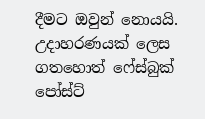දීමට ඔවුන් නොයයි. උදාහරණයක් ලෙස ගතහොත් ෆේස්බුක් පෝස්ට්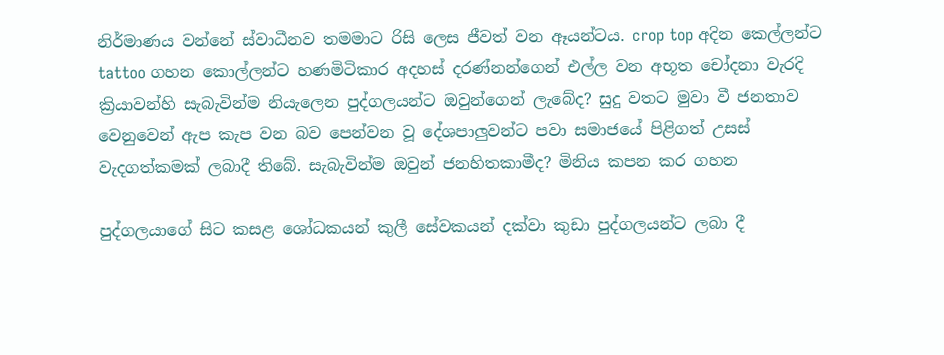නිර්මාණය වන්නේ ස්වාධීනව තමමාට රිසි ලෙස ජීවත් වන ඈයන්ටය. crop top අදින කෙල්ලන්ට tattoo ගහන කොල්ලන්ට හණමිටිකාර අදහස් දරණ්නන්ගෙන් එල්ල වන අභූත චෝදනා වැරදි ක්‍රියාවන්හි සැබැවින්ම නියැලෙන පුද්ගලයන්ට ඔවුන්ගෙන් ලැබේද? සුදු වතට මුවා වී ජනතාව වෙනුවෙන් ඇප කැප වන බව පෙන්වන වූ දේශපාලුවන්ට පවා සමාජයේ පිළිගත් උසස් වැදගත්කමක් ලබාදී තිබේ. සැබැවින්ම ඔවුන් ජනහිතකාමීද? මිනිය කපන කර ගහන

පුද්ගලයාගේ සිට කසළ ශෝධකයන් කුලී සේවකයන් දක්වා කුඩා පුද්ගලයන්ට ලබා දී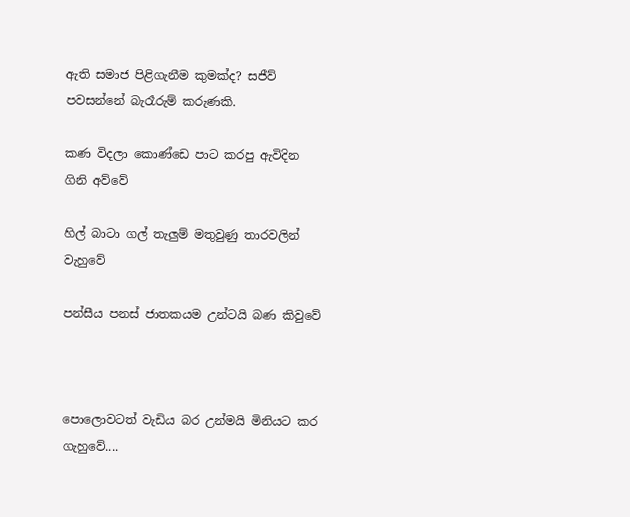ඇති සමාජ පිළිගැනීම කුමක්ද? සජීව් පවසන්නේ බැරෑරුම් කරුණකි.

කණ විදලා කොණ්ඩෙ පාට කරපු ඇවිදින ගිනි අව්වේ

හිල් බාටා ගල් තැලුම් මතුවුණු තාරවලින් වැහුවේ

පන්සීය පනස් ජාතකයම උන්ටයි බණ කිවුවේ



පොලොවටත් වැඩිය බර උන්මයි මිනියට කර ගැහුවේ....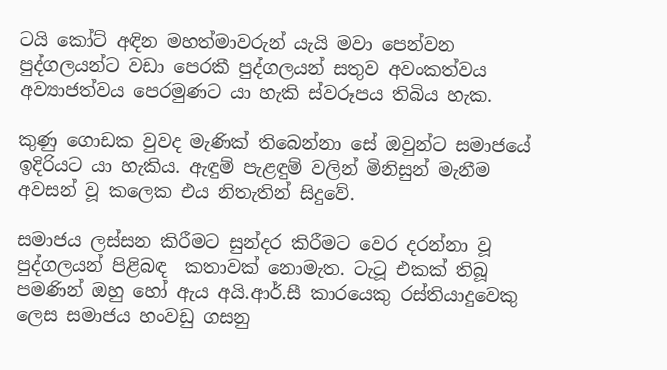ටයි කෝට් අඳින මහත්මාවරුන් යැයි මවා පෙන්වන පුද්ගලයන්ට වඩා පෙරකී පුද්ගලයන් සතුව අවංකත්වය අව්‍යාජත්වය පෙරමුණට යා හැකි ස්වරූපය තිබිය හැක.

කුණු ගොඩක වුවද මැණික් තිබෙන්නා සේ ඔවුන්ට සමාජයේ ඉදිරියට යා හැකිය. ඇඳුම් පැළඳුම් වලින් මිනිසුන් මැනීම අවසන් වූ කලෙක එය නිතැතින් සිදුවේ.

සමාජය ලස්සන කිරීමට සුන්දර කිරීමට වෙර දරන්නා වූ පුද්ගලයන් පිළිබඳ  කතාවක් නොමැත. ටැටූ එකක් තිබූ පමණින් ඔහු හෝ ඇය අයි.ආර්.සී කාරයෙකු රස්තියාදුවෙකු ලෙස සමාජය හංවඩු ගසනු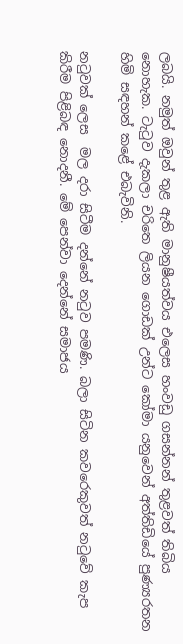ලබයි. නමුත් ඔවුන් තුළ ඇති මානුෂීයත්වය එලෙස හංවඩු ගසන්නන් තුළවත් තිබිය නොහැක. ටැටුව දැකලා චරිතෙ ලියන ගොඩක් උන්ට කෝමා යනුවෙන් අත්තිඩියේ පුණ්‍යරතන හිමි සඳහන් කළේ එබැවිනි.

නටුවක් ලෙස  මල දරා සිටීම දන්නේ නටුව පමණි. බලා සිටින කවරෙකුවත් නටුවේ කැප කිරීම පිළිබඳ නොදනී. මේ පෙන්වා දෙන්නේ සමාජය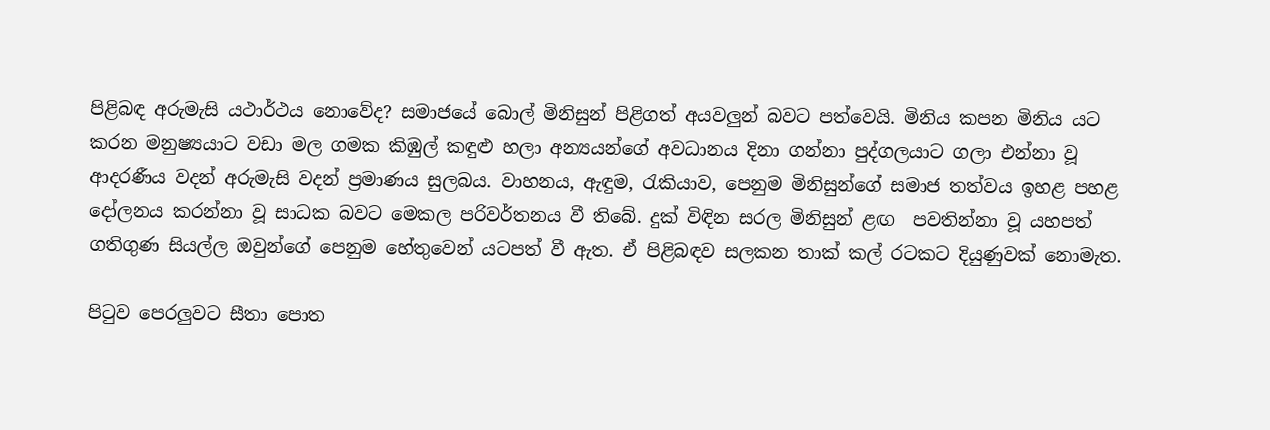පිළිබඳ අරුමැසි යථාර්ථය නොවේද? සමාජයේ බොල් මිනිසුන් පිළිගත් අයවලුන් බවට පත්වෙයි. මිනිය කපන මිනිය යට කරන මනුෂ්‍යයාට වඩා මල ගමක කිඹුල් කඳුළු හලා අන්‍යයන්ගේ අවධානය දිනා ගන්නා පුද්ගලයාට ගලා එන්නා වූ ආදරණීය වදන් අරුමැසි වදන් ප්‍රමාණය සුලබය. වාහනය, ඇඳුම, රැකියාව, පෙනුම මිනිසුන්ගේ සමාජ තත්වය ඉහළ පහළ දෝලනය කරන්නා වූ සාධක බවට මෙකල පරිවර්තනය වී තිබේ. දුක් විඳින සරල මිනිසුන් ළඟ  පවතින්නා වූ යහපත් ගතිගුණ සියල්ල ඔවුන්ගේ පෙනුම හේතුවෙන් යටපත් වී ඇත. ඒ පිළිබඳව සලකන තාක් කල් රටකට දියුණුවක් නොමැත.

පිටුව පෙරලුවට සීතා පොත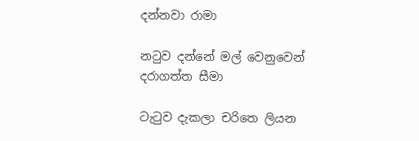දන්නවා රාමා

නටුව දන්නේ මල් වෙනුවෙන් දරාගත්ත සීමා

ටැටුව දැකලා චරිතෙ ලියන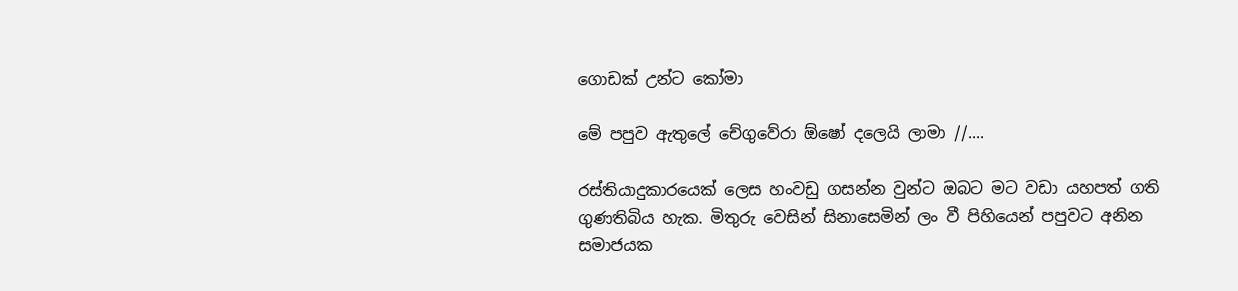ගොඩක් උන්ට කෝමා

මේ පපුව ඇතුලේ චේගුවේරා ඕෂෝ දලෙයි ලාමා //....

රස්තියාදුකාරයෙක් ලෙස හංවඩු ගසන්න වුන්ට ඔබට මට වඩා යහපත් ගති ගුණතිබිය හැක. මිතුරු වෙසින් සිනාසෙමින් ලං වී පිහියෙන් පපුවට අනින සමාජයක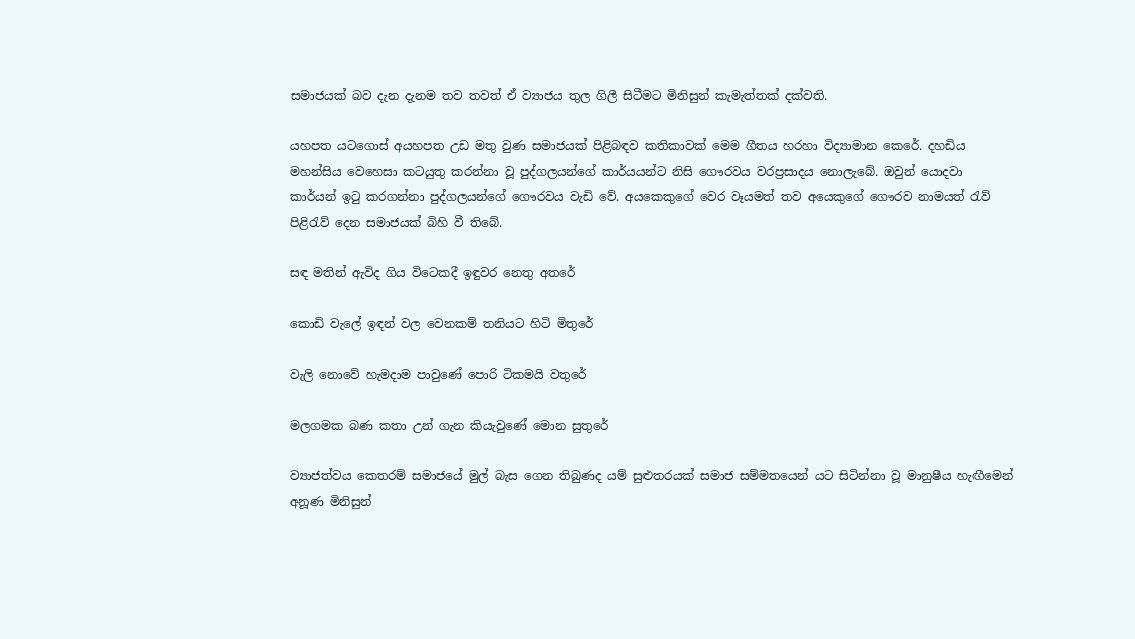සමාජයක් බව දැන දැනම තව තවත් ඒ ව්‍යාජය තුල ගිලී සිටීමට මිනිසුන් කැමැත්තක් දක්වති.

යහපත යටගොස් අයහපත උඩ මතු වුණ සමාජයක් පිළිබඳව කතිකාවක් මෙම ගීතය හරහා විද්‍යාමාන කෙරේ. දහඩිය මහන්සිය වෙහෙසා කටයුතු කරන්නා වූ පුද්ගලයන්ගේ කාර්යයන්ට නිසි ගෞරවය වරප්‍රසාදය නොලැබේ. ඔවුන් යොදවා කාර්යන් ඉටු කරගන්නා පුද්ගලයන්ගේ ගෞරවය වැඩි වේ. අයකෙකුගේ වෙර වෑයමත් තව අයෙකුගේ ගෞරව නාමයත් රැව් පිළිරැව් දෙන සමාජයක් බිහි වී තිබේ.

සඳ මතින් ඇවිද ගිය විටෙකදී ඉඳුවර නෙතු අතරේ

කොඩි වැලේ ඉඳන් වල වෙනකම් තනියට හිටි මිතුරේ

වැලි නොවේ හැමදාම පාවුණේ පොරි ටිකමයි වතුරේ

මලගමක බණ කතා උන් ගැන කියැවුණේ මොන සුතුරේ

ව්‍යාජත්වය කෙතරම් සමාජයේ මුල් බැස ගෙන තිබුණද යම් සුළුතරයක් සමාජ සම්මතයෙන් යට සිටින්නා වූ මානුෂීය හැඟීමෙන් අනූණ මිනිසුන්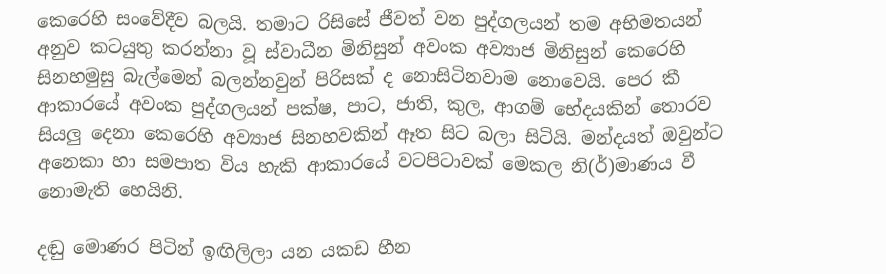කෙරෙහි සංවේදීව බලයි. තමාට රිසිසේ ජීවත් වන පුද්ගලයන් තම අභිමතයන්  අනුව කටයුතු කරන්නා වූ ස්වාධීන මිනිසුන් අවංක අව්‍යාජ මිනිසුන් කෙරෙහි සිනහමුසු බැල්මෙන් බලන්නවුන් පිරිසක් ද නොසිටිනවාම නොවෙයි. පෙර කී ආකාරයේ අවංක පුද්ගලයන් පක්ෂ, පාට, ජාති, කුල, ආගම් භේදයකින් තොරව සියලු දෙනා කෙරෙහි අව්‍යාජ සිනහවකින් ඈත සිට බලා සිටියි. මන්දයත් ඔවුන්ට අනෙකා හා සමපාත විය හැකි ආකාරයේ වටපිටාවක් මෙකල නි(ර්)මාණය වී නොමැති හෙයිනි.

දඬු මොණර පිටින් ඉඟිලිලා යන යකඩ හීන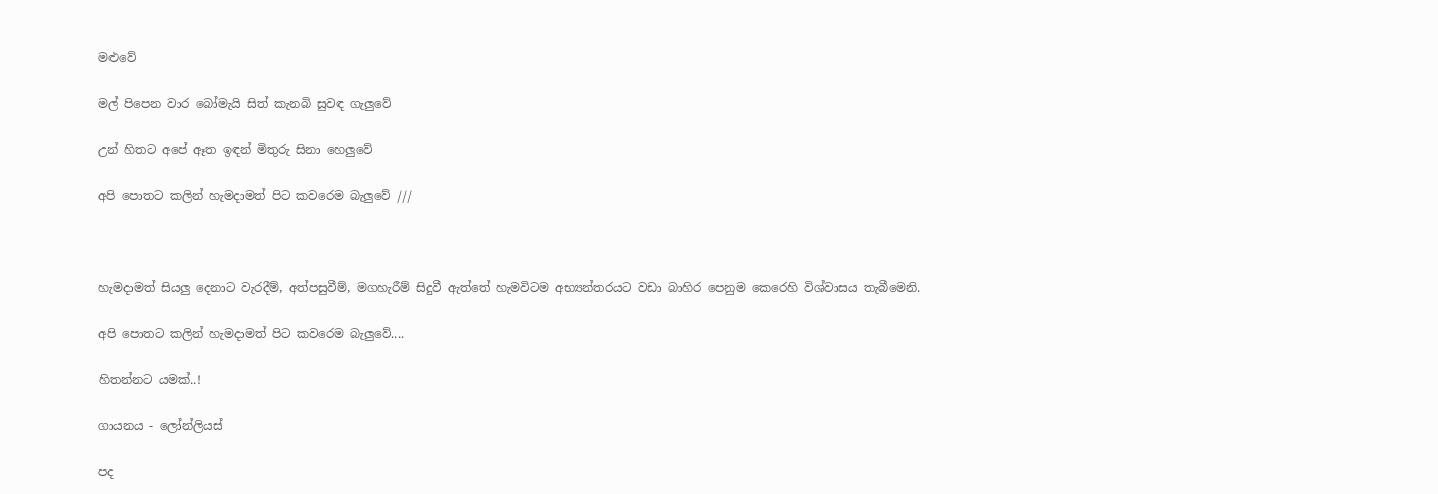මළුවේ

මල් පිපෙන වාර බෝමැයි සිත් කැනබි සුවඳ ගැලුවේ

උන් හිතට අපේ ඈත ඉඳන් මිතුරු සිනා හෙලුවේ

අපි පොතට කලින් හැමදාමත් පිට කවරෙම බැලුවේ ///



හැමදාමත් සියලු දෙනාට වැරදීම්, අත්පසුවීම්, මගහැරීම් සිදුවී ඇත්තේ හැමවිටම අභ්‍යන්තරයට වඩා බාහිර පෙනුම කෙරෙහි විශ්වාසය තැබීමෙනි.

අපි පොතට කලින් හැමදාමත් පිට කවරෙම බැලුවේ....

හිතන්නට යමක්..!

ගායනය - ලෝන්ලියස්

පද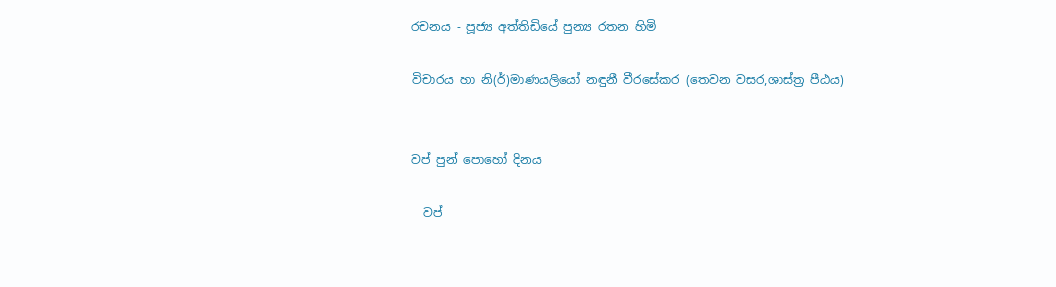රචනය - පූජ්‍ය අත්තිඩියේ පුන්‍ය රතන හිමි

විචාරය හා නි(ර්)මාණයලියෝ නඳුනී වීරසේකර (තෙවන වසර,ශාස්ත්‍ර පීඨය)


වප් පුන් පොහෝ දිනය

  වප්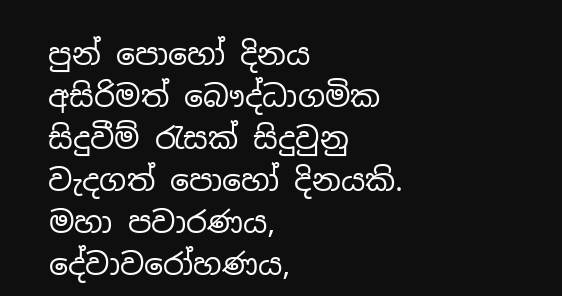පුන් පොහෝ දිනය අසිරිමත් බෞද්ධාගමික සිදුවීම් රැසක් සිදුවුනු වැදගත් පොහෝ දිනයකි. මහා පවාරණය, දේවාවරෝහණය,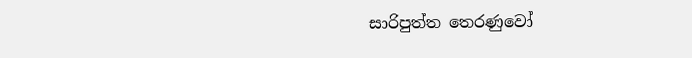සාරිපුත්ත තෙරණුවෝ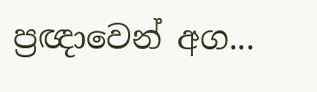ප්‍රඥාවෙන් අග...